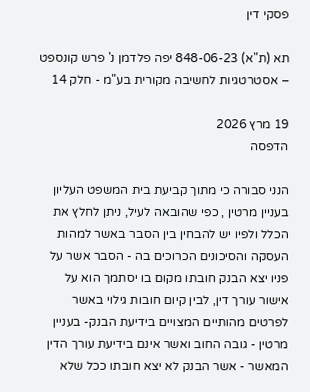פסקי דין

תא (ת"א) 848-06-23 יפה פלדמן נ' פרש קונספט – אסטרטגיות לחשיבה מקורית בע"מ - חלק 14

19 מרץ 2026
הדפסה

הנני סבורה כי מתוך קביעת בית המשפט העליון בעניין מרטין , כפי שהובאה לעיל, ניתן לחלץ את הכלל ולפיו יש להבחין בין הסבר באשר למהות העסקה והסיכונים הכרוכים בה - הסבר אשר על פניו יצא הבנק חובתו מקום בו יסתמך הוא על אישור עורך דין, לבין קיום חובות גילוי באשר לפרטים מהותיים המצויים בידיעת הבנק- בעניין מרטין - גובה החוב ואשר אינם בידיעת עורך הדין המאשר - אשר הבנק לא יצא חובתו ככל שלא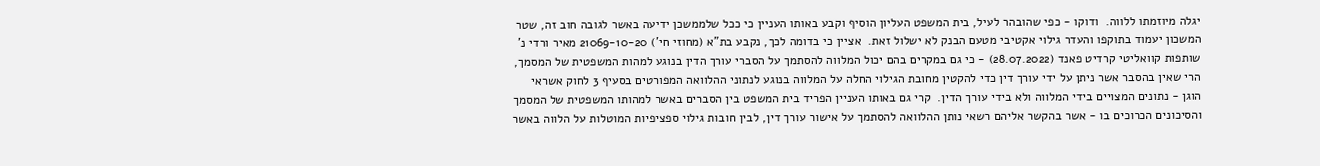יגלה מיוזמתו ללווה.  ודוקו - כפי שהובהר לעיל, בית המשפט העליון הוסיף וקבע באותו העניין כי ככל שלממשכן ידיעה באשר לגובה חוב זה, שטר המשכון יעמוד בתוקפו והעדר גילוי אקטיבי מטעם הבנק לא ישלול זאת.  אציין כי בדומה לכך, נקבע בת"א (מחוזי חי') 21069-10-20 מאיר ורדי נ' שותפות קוואליטי קרדיט פאנד (28.07.2022) - כי גם במקרים בהם יכול המלווה להסתמך על הסברי עורך הדין בנוגע למהות המשפטית של המסמך, הרי שאין בהסבר אשר ניתן על ידי עורך דין כדי להקטין מחובת הגילוי החלה על המלווה בנוגע לנתוני ההלוואה המפורטים בסעיף 3 לחוק אשראי הוגן - נתונים המצויים בידי המלווה ולא בידי עורך הדין.  קרי גם באותו העניין הפריד בית המשפט בין הסברים באשר למהותו המשפטית של המסמך והסיכונים הכרוכים בו - אשר בהקשר אליהם רשאי נותן ההלוואה להסתמך על אישור עורך דין, לבין חובות גילוי ספציפיות המוטלות על הלווה באשר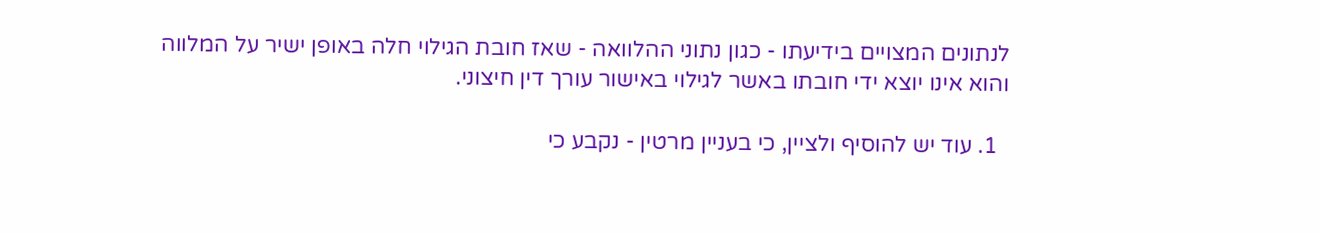לנתונים המצויים בידיעתו - כגון נתוני ההלוואה - שאז חובת הגילוי חלה באופן ישיר על המלווה והוא אינו יוצא ידי חובתו באשר לגילוי באישור עורך דין חיצוני.

  1. עוד יש להוסיף ולציין, כי בעניין מרטין - נקבע כי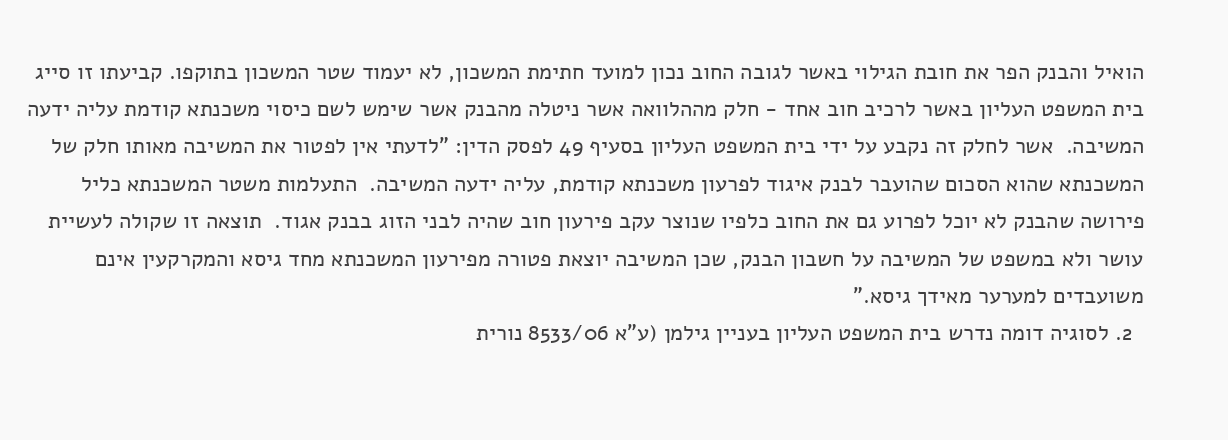הואיל והבנק הפר את חובת הגילוי באשר לגובה החוב נכון למועד חתימת המשכון, לא יעמוד שטר המשכון בתוקפו. קביעתו זו סייג בית המשפט העליון באשר לרכיב חוב אחד - חלק מההלוואה אשר ניטלה מהבנק אשר שימש לשם כיסוי משכנתא קודמת עליה ידעה המשיבה.  אשר לחלק זה נקבע על ידי בית המשפט העליון בסעיף 49 לפסק הדין: "לדעתי אין לפטור את המשיבה מאותו חלק של המשכנתא שהוא הסכום שהועבר לבנק איגוד לפרעון משכנתא קודמת, עליה ידעה המשיבה.  התעלמות משטר המשכנתא כליל פירושה שהבנק לא יוכל לפרוע גם את החוב כלפיו שנוצר עקב פירעון חוב שהיה לבני הזוג בבנק אגוד.  תוצאה זו שקולה לעשיית עושר ולא במשפט של המשיבה על חשבון הבנק, שכן המשיבה יוצאת פטורה מפירעון המשכנתא מחד גיסא והמקרקעין אינם משועבדים למערער מאידך גיסא."
  2. לסוגיה דומה נדרש בית המשפט העליון בעניין גילמן (ע"א 8533/06 נורית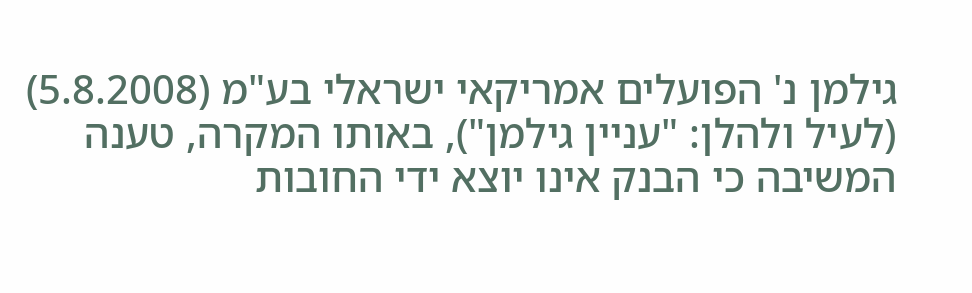גילמן נ' הפועלים אמריקאי ישראלי בע"מ (5.8.2008) (לעיל ולהלן: "עניין גילמן"), באותו המקרה, טענה המשיבה כי הבנק אינו יוצא ידי החובות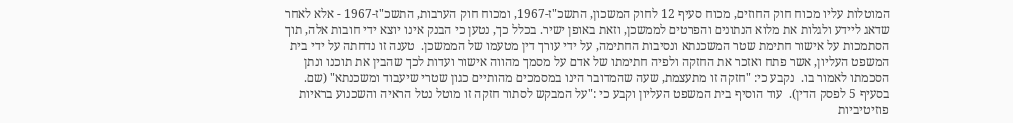המוטלות עליו מכוח חוק החוזים, מכוח סעיף 12 לחוק המשכון, התשכ"ז-1967, ומכוח חוק הערבות, התשכ"ז-1967 - אלא לאחר שדאג ליידע ולגלות את מלוא הנתונים והפרטים לממשכן, וזאת באופן ישיר. בכלל כך, נטען כי הבנק אינו יוצא ידי חובות אלה, תוך הסתמכות על אישור חתימת שטר המשכנתא ונסיבות החתימה, על ידי עורך דין מטעמו של הממשכן.  טענה זו נדחתה על ידי בית המשפט העליון, אשר פתח ואזכר את החזקה ולפיה חתימתו של אדם על מסמך מהווה אישור ועדות לכך שהבין את תוכנו ונתן הסכמתו לאמור בו.  נקבע כי: "חזקה זו מתעצמת, שעה שהמדובר הינו במסמכים מהותיים כגון שטרי שיעבוד ומשכנתא" (שם.  בסעיף 5 לפסק הדין).  עוד הוסיף בית המשפט העליון וקבע כי :"על המבקש לסתור חזקה זו מוטל נטל הראיה והשכנוע בראיות פוזיטיביות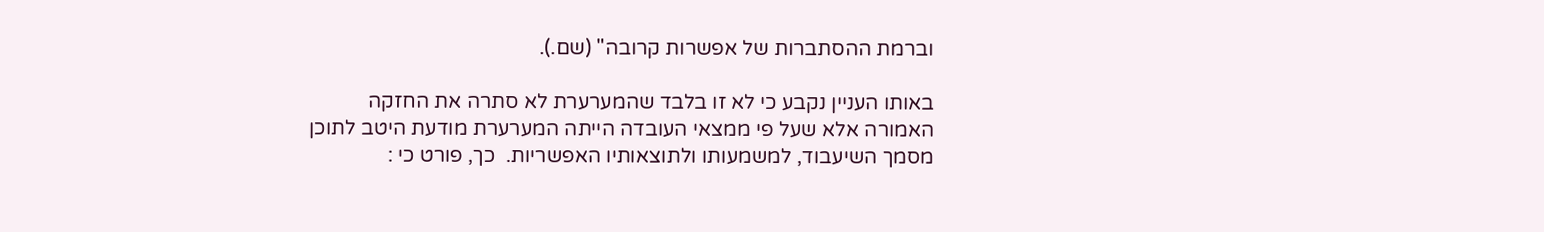וברמת ההסתברות של אפשרות קרובה" (שם.).

באותו העניין נקבע כי לא זו בלבד שהמערערת לא סתרה את החזקה האמורה אלא שעל פי ממצאי העובדה הייתה המערערת מודעת היטב לתוכן מסמך השיעבוד, למשמעותו ולתוצאותיו האפשריות.  כך, פורט כי :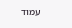עמוד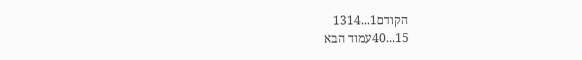הקודם1...1314
15...40עמוד הבא